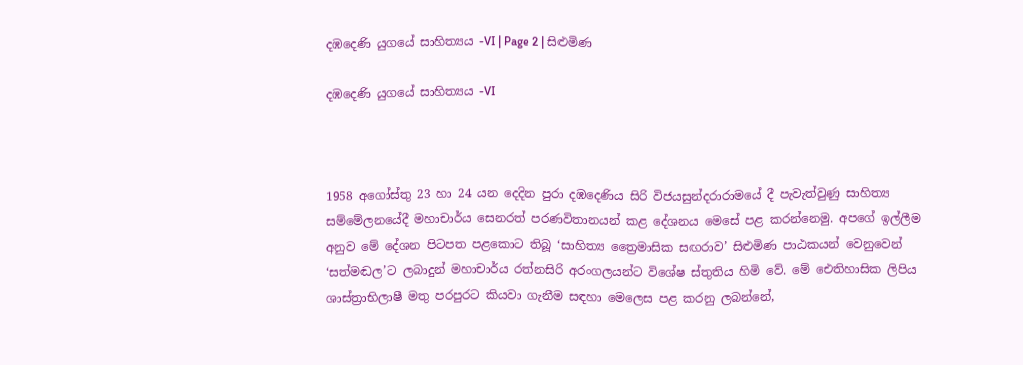දඹදෙණි යුගයේ සාහිත්‍යය -VI | Page 2 | සිළුමිණ

දඹදෙණි යුගයේ සාහිත්‍යය -VI



1958 අගෝස්තු 23 හා 24 යන දෙදින පුරා දඹදෙණිය සිරි විජයසුන්දරාරාමයේ දී පැවැත්වුණු සාහිත්‍ය සම්මේලනයේදී මහාචාර්ය සෙනරත් පරණවිතානයන් කළ දේශනය මෙසේ පළ කරන්නෙමු. අපගේ ඉල්ලීම අනුව මේ දේශන පිටපත පළකොට තිබූ ‘සාහිත්‍ය ත්‍රෛමාසික සඟරාව’ සිළුමිණ පාඨකයන් වෙනුවෙන් ‘සත්මඬල’ට ලබාදුන් මහාචාර්ය රත්නසිරි අරංගලයන්ට විශේෂ ස්තුතිය හිමි වේ. මේ ඓතිහාසික ලිපිය ශාස්ත්‍රාභිලාෂී මතු පරපුරට කියවා ගැනීම සඳහා මෙලෙස පළ කරනු ලබන්නේ,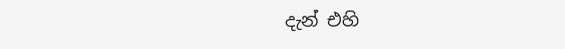දැන් එහි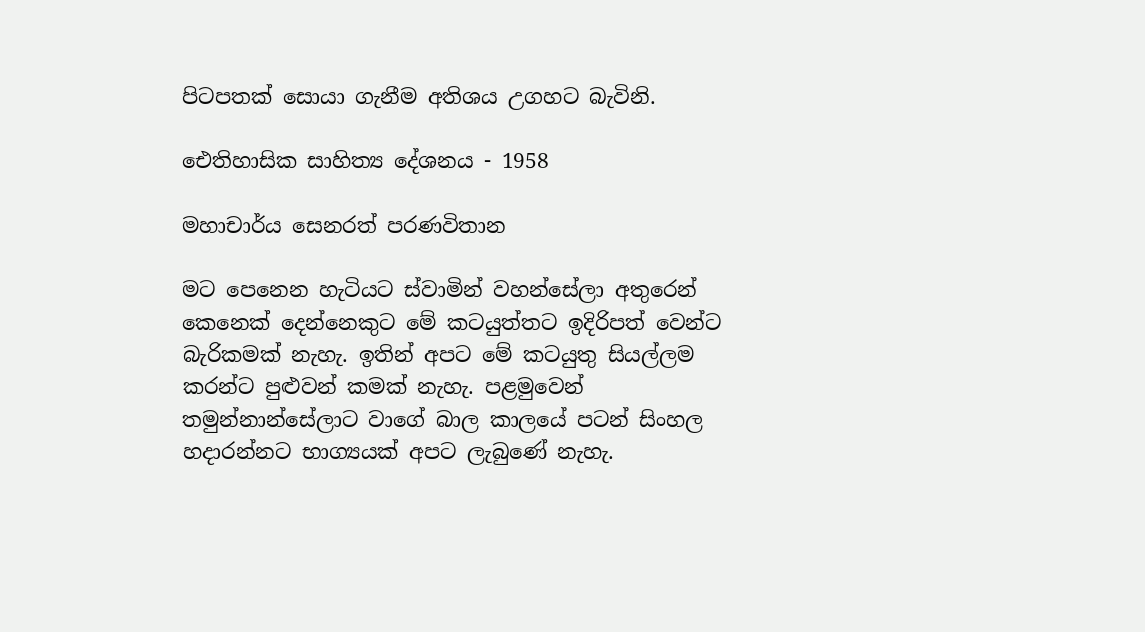පිටපතක් සොයා ගැනීම අතිශය උගහට බැවිනි.

ඓතිහාසික සාහිත්‍ය දේශනය - 1958

මහාචාර්ය සෙනරත් පරණවිතාන

මට පෙනෙන හැටියට ස්වාමින් වහන්සේලා අතුරෙන් කෙනෙක් දෙන්නෙකුට මේ කටයුත්තට ඉදිරිපත් වෙන්ට බැරිකමක් නැහැ. ඉතින් අපට මේ කටයුතු සියල්ලම කරන්ට පුළුවන් කමක් නැහැ. පළමුවෙන් තමුන්නාන්සේලාට වාගේ බාල කාලයේ පටන් සිංහල හදාරන්නට භාග්‍යයක් අපට ලැබුණේ නැහැ.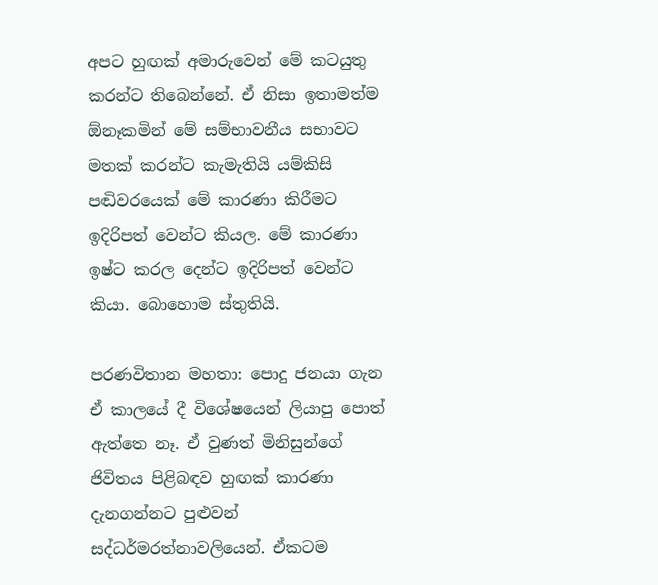අපට හුඟක් අමාරුවෙන් මේ කටයුතු කරන්ට තිබෙන්නේ. ඒ නිසා ඉතාමත්ම ඕනෑකමින් මේ සම්භාවනීය සභාවට මතක් කරන්ට කැමැතියි යම්කිසි පඬිවරයෙක් මේ කාරණා කිරීමට ඉදිරිපත් වෙන්ට කියල. මේ කාරණා ඉෂ්ට කරල දෙන්ට ඉදිරිපත් වෙන්ට කියා. බොහොම ස්තුතියි.

පරණවිතාන මහතා: පොදු ජනයා ගැන ඒ කාලයේ දී විශේෂයෙන් ලියාපු පොත් ඇත්තෙ නෑ. ඒ වුණත් මිනිසුන්ගේ ජිවිතය පිළිබඳව හුඟක් කාරණා දැනගන්නට පුළුවන් සද්ධර්මරත්නාවලියෙන්. ඒකටම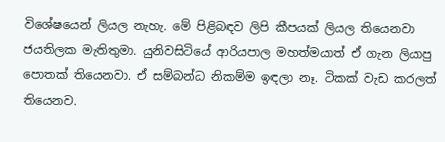විශේෂයෙන් ලියල නැහැ. මේ පිළිබඳව ලිපි කීපයක් ලියල තියෙනවා ජයතිලක මැතිතුමා. යුනිවසිටියේ ආරියපාල මහත්මයාත් ඒ ගැන ලියාපු පොතක් තියෙනවා. ඒ සම්බන්ධ නිකම්ම ඉඳලා නෑ. ටිකක් වැඩ කරලත් තියෙනව.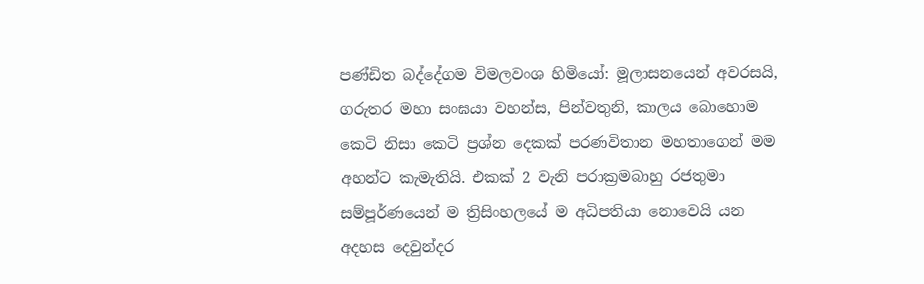පණ්ඩිත බද්දේගම විමලවංශ හිමියෝ: මූලාසනයෙන් අවරසයි, ගරුතර මහා සංඝයා වහන්ස, පින්වතුනි, කාලය බොහොම කෙටි නිසා කෙටි ප්‍රශ්න දෙකක් පරණවිතාන මහතාගෙන් මම අහන්ට කැමැතියි. එකක් 2 වැනි පරාක්‍රමබාහු රජතුමා සම්පූර්ණයෙන් ම ත්‍රිසිංහලයේ ම අධිපතියා නොවෙයි යන අදහස දෙවුන්දර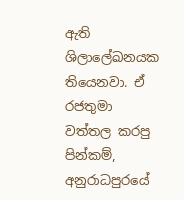ඇති ශිලාලේඛනයක තියෙනවා. ඒ රජතුමා වත්තල කරපු පින්කම්, අනුරාධපුරයේ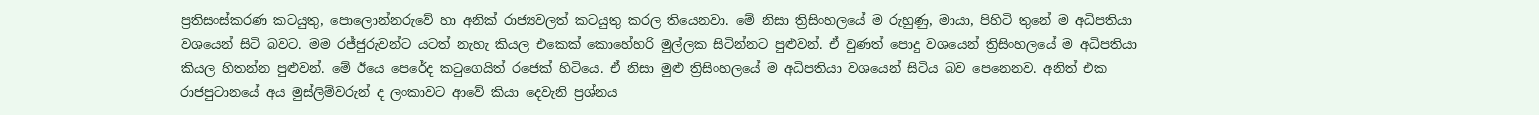ප්‍රතිසංස්කරණ කටයුතු, පොලොන්නරුවේ හා අනික් රාජ්‍යවලත් කටයුතු කරල තියෙනවා. මේ නිසා ත්‍රිසිංහලයේ ම රුහුණු, මායා, පිහිටි තුනේ ම අධිපතියා වශයෙන් සිටි බවට. මම රජ්ජුරුවන්ට යටත් නැහැ කියල එකෙක් කොහේහරි මුල්ලක සිටින්නට පුළුවන්. ඒ වුණත් පොදු වශයෙන් ත්‍රිසිංහලයේ ම අධිපතියා කියල හිතන්න පුළුවන්. මේ ඊයෙ පෙරේද කටුගෙයිත් රජෙක් හිටියෙ. ඒ නිසා මුළු ත්‍රිසිංහලයේ ම අධිපතියා වශයෙන් සිටිය බව පෙනෙනව. අනිත් එක රාජපුටානයේ අය මුස්ලිම්වරුන් ද ලංකාවට ආවේ කියා දෙවැනි ප්‍රශ්නය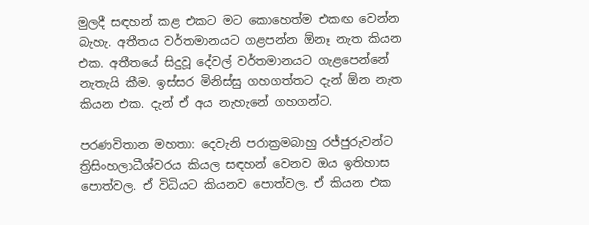මුලදී සඳහන් කළ එකට මට කොහෙත්ම එකඟ වෙන්න බැහැ. අතීතය වර්තමානයට ගළපන්න ඕනෑ නැත කියන එක. අතීතයේ සිදුවූ දේවල් වර්තමානයට ගැළපෙන්නේ නැතැයි කීම. ඉස්සර මිනිස්සු ගහගත්තට දැන් ඕන නැත කියන එක. දැන් ඒ අය නැහැනේ ගහගන්ට.

පරණවිතාන මහතා: දෙවැනි පරාක්‍රමබාහු රජ්ජුරුවන්ට ත්‍රිසිංහලාධීශ්වරය කියල සඳහන් වෙනව ඔය ඉතිහාස පොත්වල. ඒ විධියට කියනව පොත්වල. ඒ කියන එක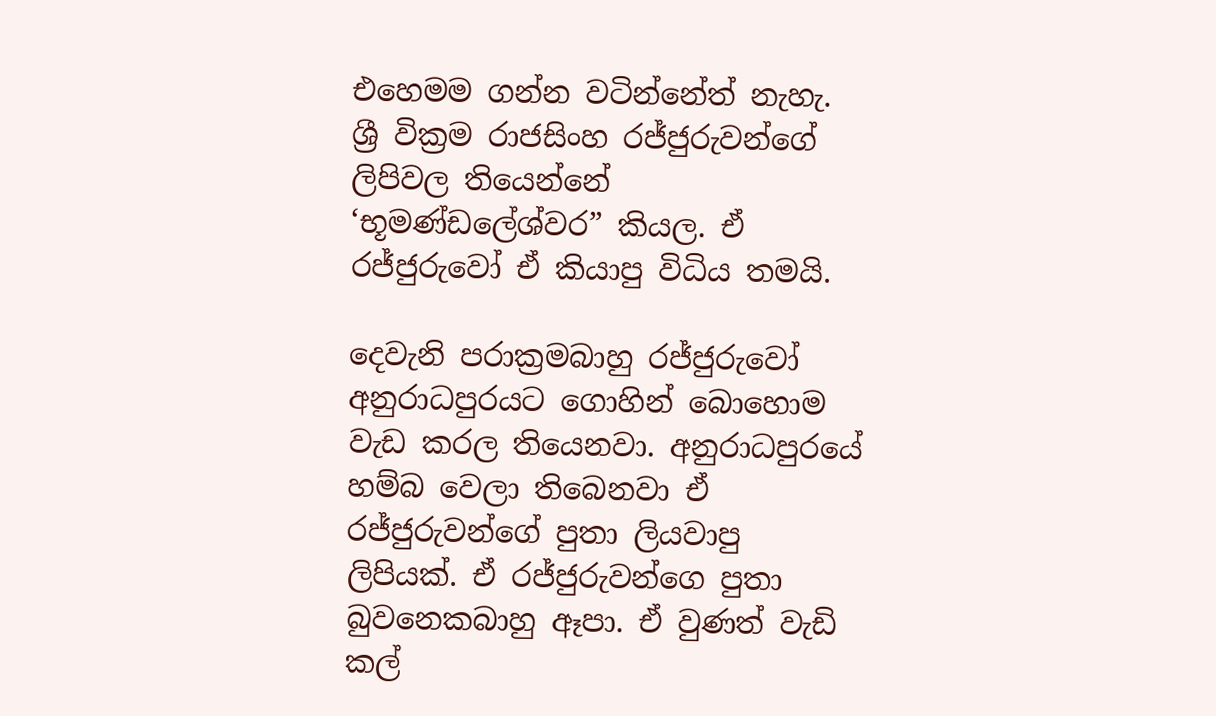එහෙමම ගන්න වටින්නේත් නැහැ. ශ්‍රී වික්‍රම රාජසිංහ රජ්ජුරුවන්ගේ ලිපිවල තියෙන්නේ ‘භූමණ්ඩලේශ්වර” කියල. ඒ රජ්ජුරුවෝ ඒ කියාපු විධිය තමයි.

දෙවැනි පරාක්‍රමබාහු රජ්ජුරුවෝ අනුරාධපුරයට ගොහින් බොහොම වැඩ කරල තියෙනවා. අනුරාධපුරයේ හම්බ වෙලා තිබෙනවා ඒ රජ්ජුරුවන්ගේ පුතා ලියවාපු ලිපියක්. ඒ රජ්ජුරුවන්ගෙ පුතා බුවනෙකබාහු ඈපා. ඒ වුණත් වැඩි කල්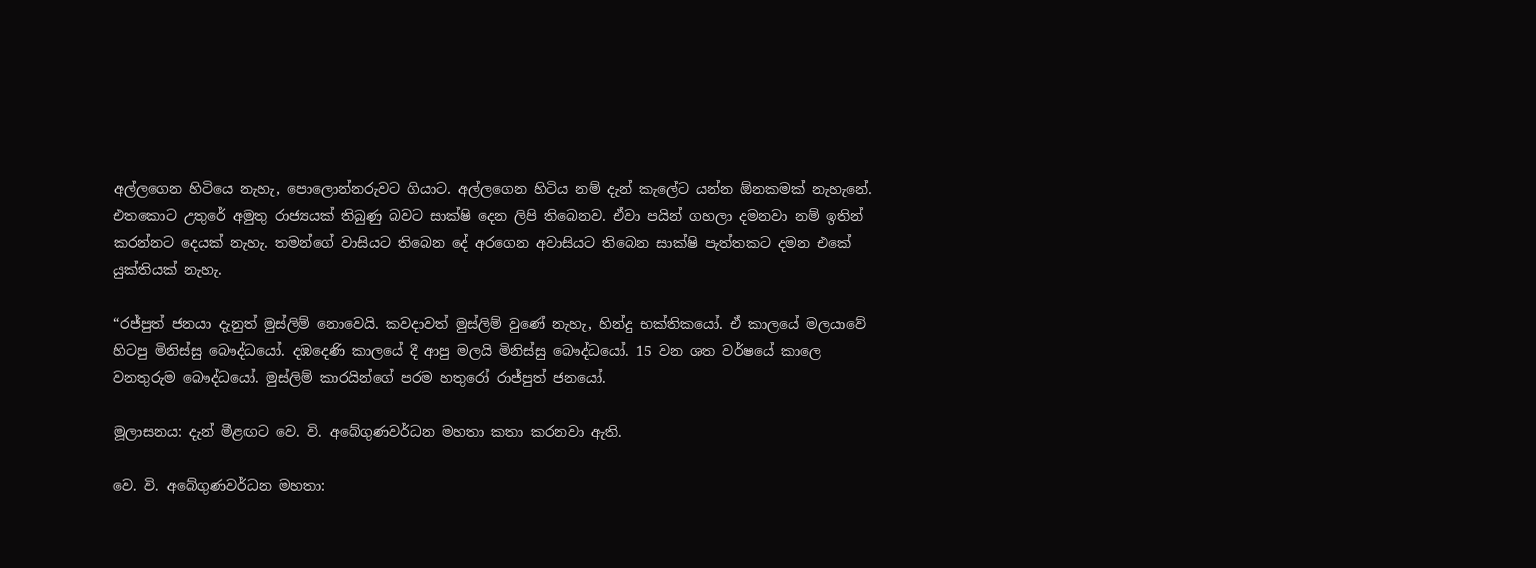අල්ලගෙන හිටියෙ නැහැ, පොලොන්නරුවට ගියාට. අල්ලගෙන හිටිය නම් දැන් කැලේට යන්න ඕනකමක් නැහැනේ. එතකොට උතුරේ අමුතු රාජ්‍යයක් තිබුණු බවට සාක්ෂි දෙන ලිපි තිබෙනව. ඒවා පයින් ගහලා දමනවා නම් ඉතින් කරන්නට දෙයක් නැහැ. තමන්ගේ වාසියට තිබෙන දේ අරගෙන අවාසියට තිබෙන සාක්ෂි පැත්තකට දමන එකේ යුක්තියක් නැහැ.

“රජ්පුත් ජනයා දැනුත් මුස්ලිම් නොවෙයි. කවදාවත් මුස්ලිම් වුණේ නැහැ, හින්දු භක්තිකයෝ. ඒ කාලයේ මලයාවේ හිටපු මිනිස්සු බෞද්ධයෝ. දඹදෙණි කාලයේ දී ආපු මලයි මිනිස්සු බෞද්ධයෝ. 15 වන ශත වර්ෂයේ කාලෙ වනතුරුම බෞද්ධයෝ. මුස්ලිම් කාරයින්ගේ පරම හතුරෝ රාජ්පුත් ජනයෝ.

මූලාසනය: දැන් මීළඟට වෙ. වි. අබේගුණවර්ධන මහතා කතා කරනවා ඇති.

වෙ. වි. අබේගුණවර්ධන මහතා: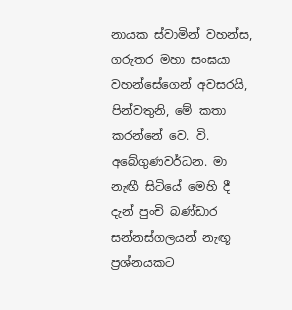නායක ස්වාමින් වහන්ස, ගරුතර මහා සංඝයා වහන්සේගෙන් අවසරයි, පින්වතුනි, මේ කතා කරන්නේ වෙ. වි. අබේගුණවර්ධන. මා නැඟී සිටියේ මෙහි දී දැන් පුංචි බණ්ඩාර සන්නස්ගලයන් නැඟූ ප්‍රශ්නයකට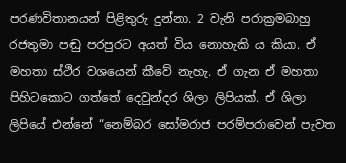පරණවිතානයන් පිළිතුරු දුන්නා. 2 වැනි පරාක්‍රමබාහු රජතුමා පඬු පරපුරට අයත් විය නොහැකි ය කියා. ඒ මහතා ස්ථිර වශයෙන් කීවේ නැහැ. ඒ ගැන ඒ මහතා පිහිටකොට ගත්තේ දෙවුන්දර ශිලා ලිපියක්. ඒ ශිලා ලිපියේ එන්නේ “නෙම්බර සෝමරාජ පරම්පරාවෙන් පැවත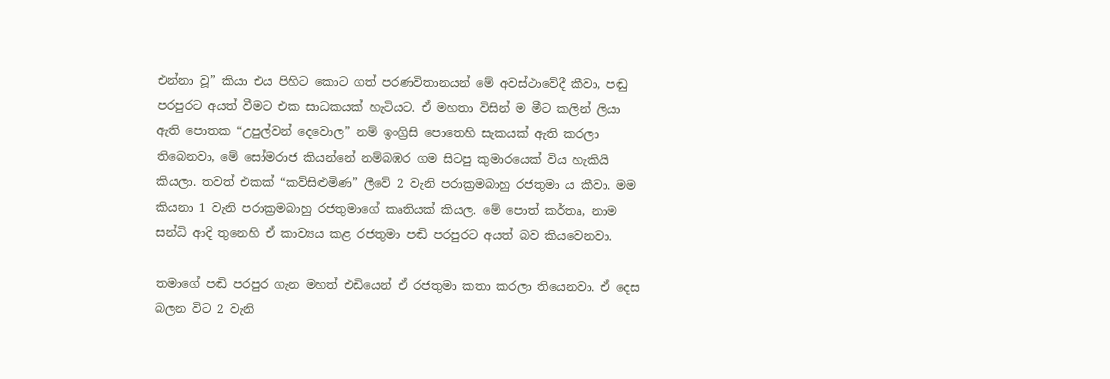එන්නා වූ” කියා එය පිහිට කොට ගත් පරණවිතානයන් මේ අවස්ථාවේදී කීවා, පඬු පරපුරට අයත් වීමට එක සාධකයක් හැටියට. ඒ මහතා විසින් ම මීට කලින් ලියා ඇති පොතක “උපුල්වන් දෙවොල” නම් ඉංග්‍රිසි පොතෙහි සැකයක් ඇති කරලා තිබෙනවා, මේ සෝමරාජ කියන්නේ නම්බඹර ගම සිටපු කුමාරයෙක් විය හැකියි කියලා. තවත් එකක් “කව්සිළුමිණ” ලීවේ 2 වැනි පරාක්‍රමබාහු රජතුමා ය කීවා. මම කියනා 1 වැනි පරාක්‍රමබාහු රජතුමාගේ කෘතියක් කියල. මේ පොත් කර්තෘ, නාම සන්ධි ආදි තුනෙහි ඒ කාව්‍යය කළ රජතුමා පඬි පරපුරට අයත් බව කියවෙනවා.

තමාගේ පඬි පරපුර ගැන මහත් එඩියෙන් ඒ රජතුමා කතා කරලා තියෙනවා. ඒ දෙස බලන විට 2 වැනි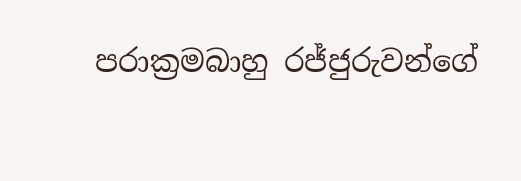පරාක්‍රමබාහු රජ්ජුරුවන්ගේ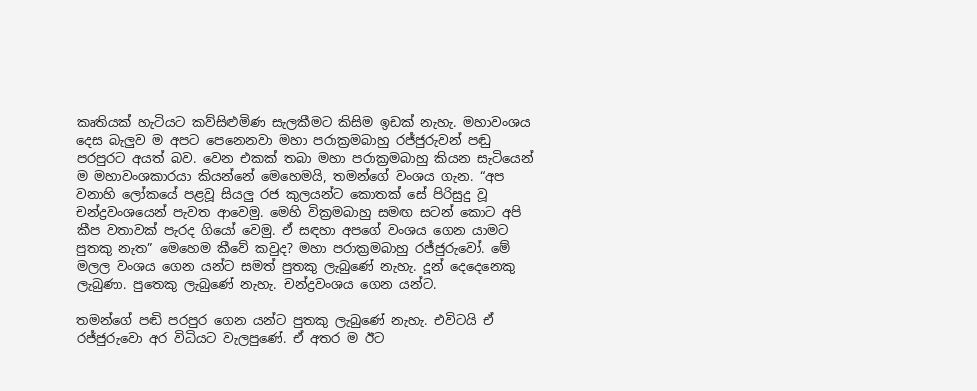කෘතියක් හැටියට කව්සිළුමිණ සැලකීමට කිසිම ඉඩක් නැහැ. මහාවංශය දෙස බැලුව ම අපට පෙනෙනවා මහා පරාක්‍රමබාහු රජ්ජුරුවන් පඬු පරපුරට අයත් බව. වෙන එකක් තබා මහා පරාක්‍රමබාහු කියන සැටියෙන් ම මහාවංශකාරයා කියන්නේ මෙහෙමයි, තමන්ගේ වංශය ගැන. “අප වනාහි ලෝකයේ පළවූ සියලු රජ කුලයන්ට කොතක් සේ පිරිසුදු වූ චන්ද්‍රවංශයෙන් පැවත ආවෙමු. මෙහි වික්‍රමබාහු සමඟ සටන් කොට අපි කීප වතාවක් පැරද ගියෝ වෙමු. ඒ සඳහා අපගේ වංශය ගෙන යාමට පුතකු නැත” මෙහෙම කීවේ කවුද? මහා පරාක්‍රමබාහු රජ්ජුරුවෝ. මේ මලල වංශය ගෙන යන්ට සමත් පුතකු ලැබුණේ නැහැ. දූන් දෙදෙනෙකු ලැබුණා. පුතෙකු ලැබුණේ නැහැ. චන්ද්‍රවංශය ගෙන යන්ට.

තමන්ගේ පඬි පරපුර ගෙන යන්ට පුතකු ලැබුණේ නැහැ. එවිටයි ඒ රජ්ජුරුවො අර විධියට වැලපුණේ. ඒ අතර ම ඊට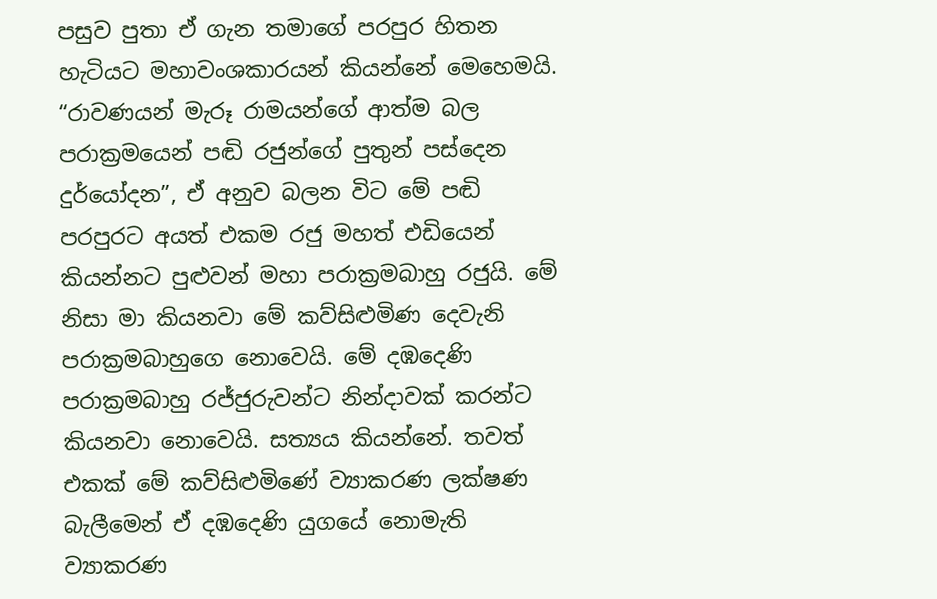පසුව පුතා ඒ ගැන තමාගේ පරපුර හිතන හැටියට මහාවංශකාරයන් කියන්නේ මෙහෙමයි. “රාවණයන් මැරූ රාමයන්ගේ ආත්ම බල පරාක්‍රමයෙන් පඬි රජුන්ගේ පුතුන් පස්දෙන දුර්යෝදන”, ඒ අනුව බලන විට මේ පඬි පරපුරට අයත් එකම රජු මහත් එඩියෙන් කියන්නට පුළුවන් මහා පරාක්‍රමබාහු රජුයි. මේ නිසා මා කියනවා මේ කව්සිළුමිණ දෙවැනි පරාක්‍රමබාහුගෙ නොවෙයි. මේ දඹදෙණි පරාක්‍රමබාහු රජ්ජුරුවන්ට නින්දාවක් කරන්ට කියනවා නොවෙයි. සත්‍යය කියන්නේ. තවත් එකක් මේ කව්සිළුමිණේ ව්‍යාකරණ ලක්ෂණ බැලීමෙන් ඒ දඹදෙණි යුගයේ නොමැති ව්‍යාකරණ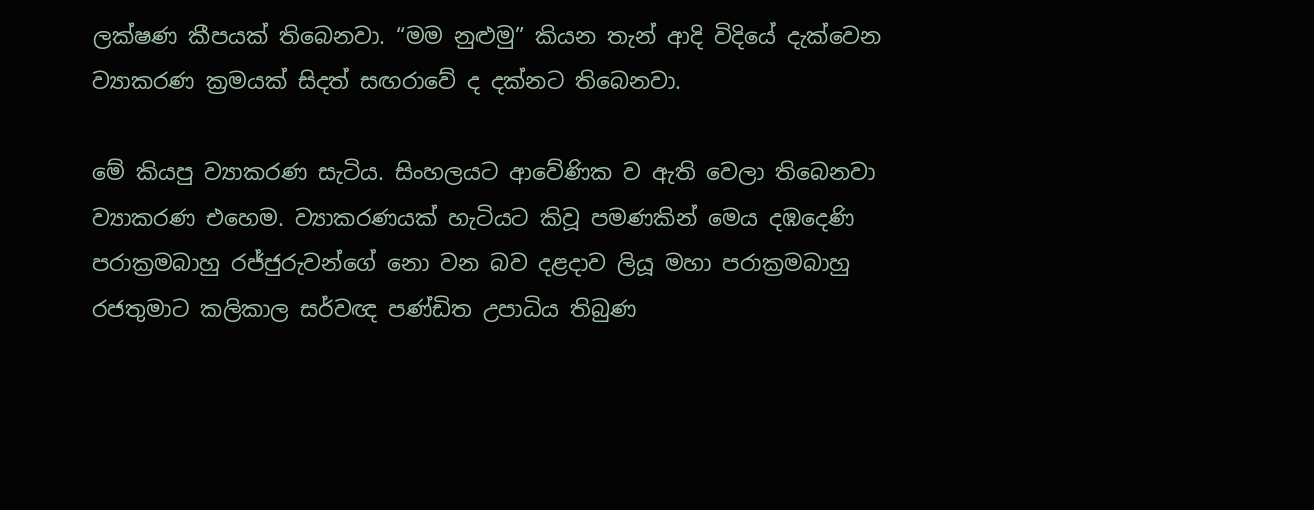ලක්ෂණ කීපයක් තිබෙනවා. “මම නුළුමු” කියන තැන් ආදි විදියේ දැක්වෙන ව්‍යාකරණ ක්‍රමයක් සිදත් සඟරාවේ ද දක්නට තිබෙනවා.

මේ කියපු ව්‍යාකරණ සැටිය. සිංහලයට ආවේණික ව ඇති වෙලා තිබෙනවා ව්‍යාකරණ එහෙම. ව්‍යාකරණයක් හැටියට කිවූ පමණකින් මෙය දඹදෙණි පරාක්‍රමබාහු රජ්ජුරුවන්ගේ නො වන බව දළදාව ලියූ මහා පරාක්‍රමබාහු රජතුමාට කලිකාල සර්වඥ පණ්ඩිත උපාධිය තිබුණ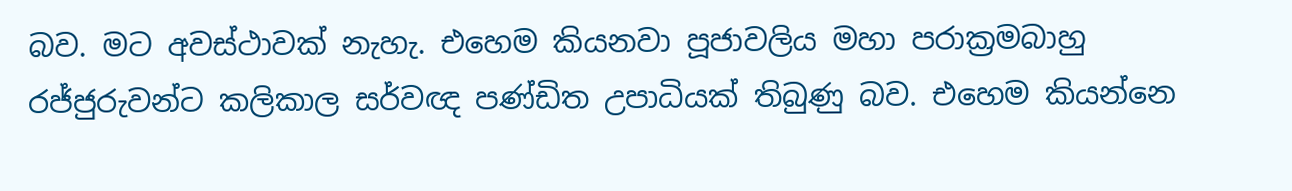බව. මට අවස්ථාවක් නැහැ. එහෙම කියනවා පූජාවලිය මහා පරාක්‍රමබාහු රජ්ජුරුවන්ට කලිකාල සර්වඥ පණ්ඩිත උපාධියක් තිබුණු බව. එහෙම කියන්නෙ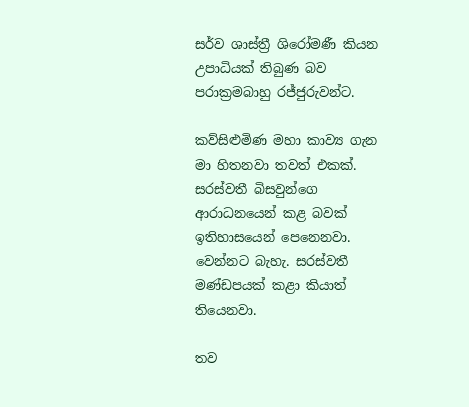සර්ව ශාස්ත්‍රී ශිරෝමණී කියන උපාධියක් තිබුණ බව පරාක්‍රමබාහු රජ්ජුරුවන්ට.

කව්සිළුමිණ මහා කාව්‍ය ගැන මා හිතනවා තවත් එකක්. සරස්වතී බිසවුන්ගෙ ආරාධනයෙන් කළ බවක් ඉතිහාසයෙන් පෙනෙනවා. වෙන්නට බැහැ. සරස්වතී මණ්ඩපයක් කළා කියාත් තියෙනවා.

තව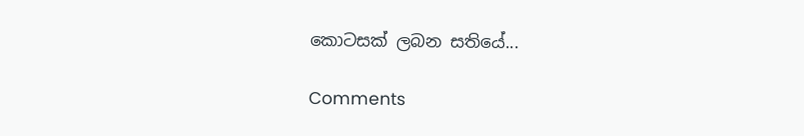කොටසක් ලබන සතියේ...

Comments